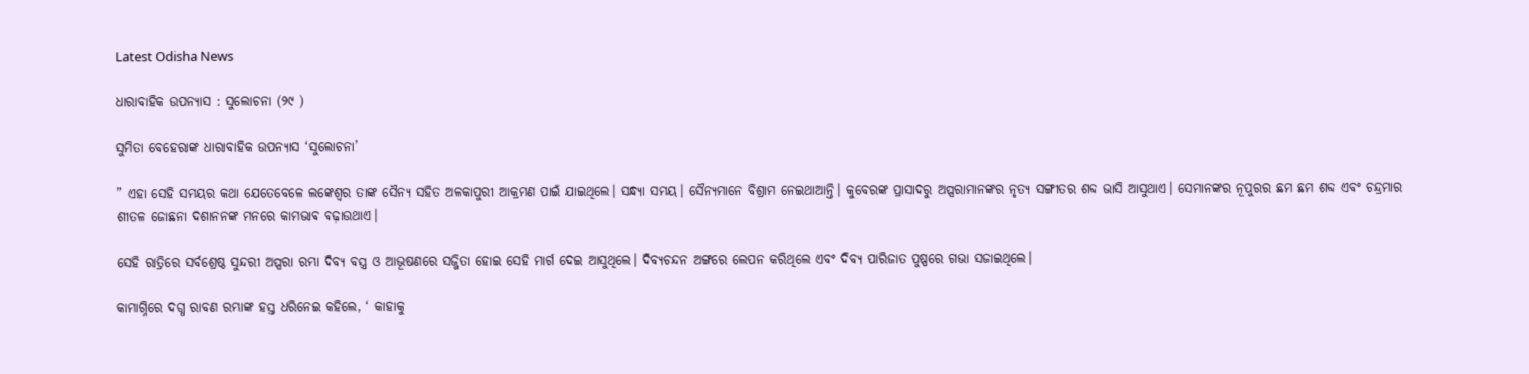Latest Odisha News

ଧାରାବାହିକ ଉପନ୍ୟାସ : ସୁଲୋଚନା (୨୯ )

ସୁମିତା ବେହେରାଙ୍କ ଧାରାବାହିକ ଉପନ୍ୟାସ ‘ସୁଲୋଚନା’

” ଏହା ସେହି ସମୟର କଥା ଯେତେବେଳେ ଲଙ୍କେଶ୍ୱର ତାଙ୍କ ସୈନ୍ୟ ସହିତ ଅଳକାପୁରୀ ଆକ୍ରମଣ ପାଇଁ ଯାଇଥିଲେ। ସନ୍ଧ୍ୟା ସମୟ। ସୈନ୍ୟମାନେ ବିଶ୍ରାମ ନେଇଥାଆନ୍ତି। କୁବେରଙ୍କ ପ୍ରାସାଦରୁ ଅପ୍ସରାମାନଙ୍କର ନୃତ୍ୟ ସଙ୍ଗୀତର ଶବ୍ଦ ଭାସି ଆସୁଥାଏ। ସେମାନଙ୍କର ନୂପୁରର ଛମ ଛମ ଶବ୍ଦ ଏବଂ ଚନ୍ଦ୍ରମାର ଶୀତଳ ଜୋଛନା ଦଶାନନଙ୍କ ମନରେ କାମଭାଵ ବଢ଼ାଉଥାଏ।

ସେହି ରାତ୍ରିରେ ସର୍ବଶ୍ରେଷ୍ଠ ସୁନ୍ଦରୀ ଅପ୍ସରା ରମ୍ଭା ଦିବ୍ୟ ବସ୍ତ୍ର ଓ ଆଭୂଷଣରେ ସଜ୍ଜିତା ହୋଇ ସେହି ମାର୍ଗ ଦେଇ ଆସୁଥିଲେ। ଦିବ୍ୟଚନ୍ଦନ ଅଙ୍ଗରେ ଲେପନ କରିଥିଲେ ଏବଂ ଦିବ୍ୟ ପାରିଜାତ ପୁଷ୍ପରେ ଗଭା ସଜାଇଥିଲେ।

କାମାଗ୍ନିରେ ଦଗ୍ଧ ରାବଣ ରମ୍ଭାଙ୍କ ହସ୍ତ ଧରିନେଇ କହିଲେ, ‘ କାହାକୁ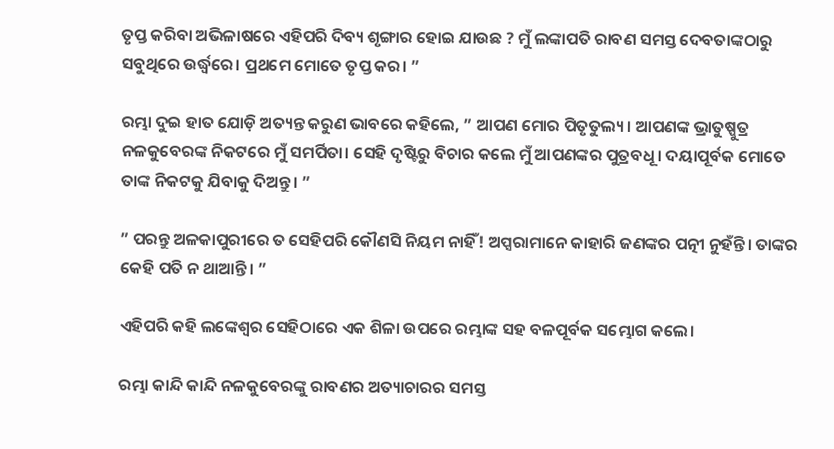ତୃପ୍ତ କରିବା ଅଭିଳାଷରେ ଏହିପରି ଦିବ୍ୟ ଶୃଙ୍ଗାର ହୋଇ ଯାଉଛ ? ମୁଁ ଲଙ୍କାପତି ରାବଣ ସମସ୍ତ ଦେବତାଙ୍କଠାରୁ ସବୁଥିରେ ଉର୍ଦ୍ଧ୍ବରେ। ପ୍ରଥମେ ମୋତେ ତୃପ୍ତ କର। ”

ରମ୍ଭା ଦୁଇ ହାତ ଯୋଡ଼ି ଅତ୍ୟନ୍ତ କରୁଣ ଭାବରେ କହିଲେ, ” ଆପଣ ମୋର ପିତୃତୁଲ୍ୟ। ଆପଣଙ୍କ ଭ୍ରାତୁଷ୍ପୁତ୍ର ନଳକୁବେରଙ୍କ ନିକଟରେ ମୁଁ ସମର୍ପିତା। ସେହି ଦୃଷ୍ଟିରୁ ବିଚାର କଲେ ମୁଁ ଆପଣଙ୍କର ପୁତ୍ରବଧୂ। ଦୟାପୂର୍ବକ ମୋତେ ତାଙ୍କ ନିକଟକୁ ଯିବାକୁ ଦିଅନ୍ତୁ। ”

” ପରନ୍ତୁ ଅଳକାପୁରୀରେ ତ ସେହିପରି କୌଣସି ନିୟମ ନାହିଁ! ଅପ୍ସରାମାନେ କାହାରି ଜଣଙ୍କର ପତ୍ନୀ ନୁହଁନ୍ତି। ତାଙ୍କର କେହି ପତି ନ ଥାଆନ୍ତି। ”

ଏହିପରି କହି ଲଙ୍କେଶ୍ୱର ସେହିଠାରେ ଏକ ଶିଳା ଉପରେ ରମ୍ଭାଙ୍କ ସହ ବଳପୂର୍ବକ ସମ୍ଭୋଗ କଲେ।

ରମ୍ଭା କାନ୍ଦି କାନ୍ଦି ନଳକୁବେରଙ୍କୁ ରାବଣର ଅତ୍ୟାଚାରର ସମସ୍ତ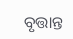ବୃତ୍ତାନ୍ତ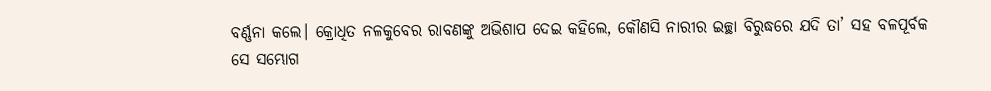ବର୍ଣ୍ଣନା କଲେ। କ୍ରୋଧିତ ନଳକୁବେର ରାବଣଙ୍କୁ ଅଭିଶାପ ଦେଇ କହିଲେ, କୌଣସି ନାରୀର ଇଚ୍ଛା ବିରୁଦ୍ଧରେ ଯଦି ତା’ ସହ ବଳପୂର୍ବକ ସେ ସମ୍ଭୋଗ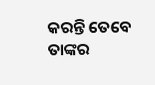କରନ୍ତି ତେବେ ତାଙ୍କର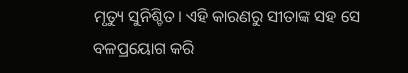ମୃତ୍ୟୁ ସୁନିଶ୍ଚିତ। ଏହି କାରଣରୁ ସୀତାଙ୍କ ସହ ସେ ବଳପ୍ରୟୋଗ କରି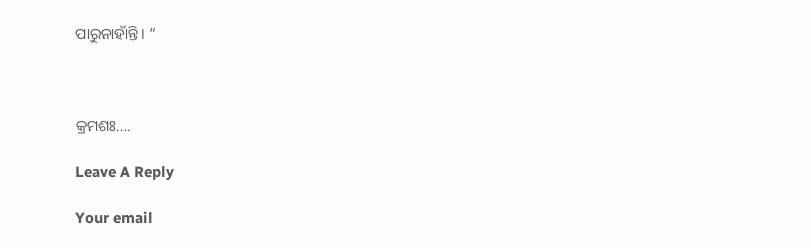ପାରୁନାହାଁନ୍ତି। ”



କ୍ରମଶଃ….

Leave A Reply

Your email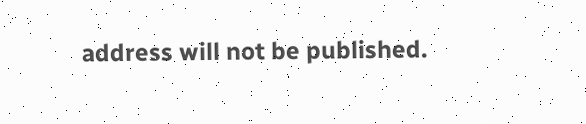address will not be published.